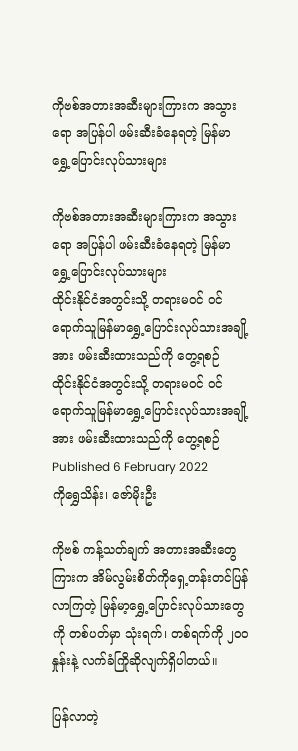ကိုဗစ်အတားအဆီးများကြားက အသွားရော အပြန်ပါ ဖမ်းဆီးခံနေရတဲ့ မြန်မာရွှေ့ပြောင်းလုပ်သားများ

ကိုဗစ်အတားအဆီးများကြားက အသွားရော အပြန်ပါ ဖမ်းဆီးခံနေရတဲ့ မြန်မာရွှေ့ပြောင်းလုပ်သားများ
ထိုင်းနိုင်ငံအတွင်းသို့ တရားမဝင် ဝင်ရောက်သူမြန်မာရွှေ့ပြောင်းလုပ်သားအချို့အား ဖမ်းဆီးထားသည်ကို တွေ့ရစဉ်
ထိုင်းနိုင်ငံအတွင်းသို့ တရားမဝင် ဝင်ရောက်သူမြန်မာရွှေ့ပြောင်းလုပ်သားအချို့အား ဖမ်းဆီးထားသည်ကို တွေ့ရစဉ်
Published 6 February 2022
ကိုရွှေသိန်း၊ ဇော်မိုးဦး

ကိုဗစ် ကန့်သတ်ချက် အတားအဆီးတွေကြားက အိမ်လွမ်းစိတ်ကိုရှေ့တန်းတင်ပြန်လာကြတဲ့ မြန်မာ့ရွှေ့ပြောင်းလုပ်သားတွေကို တစ်ပတ်မှာ သုံးရက်၊ တစ်ရက်ကို ၂၀၀ နှုန်းနဲ့ လက်ခံကြိုဆိုလျက်ရှိပါတယ်။

ပြန်လာတဲ့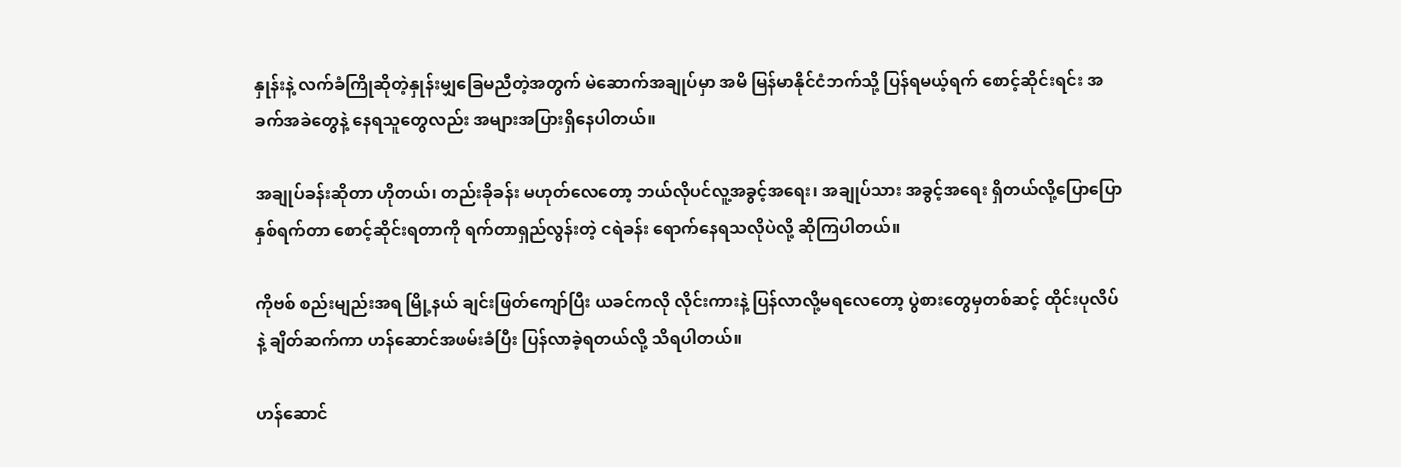နှုန်းနဲ့ လက်ခံကြိုဆိုတဲ့နှုန်းမျှခြေမညီတဲ့အတွက် မဲဆောက်အချုပ်မှာ အမိ မြန်မာနိုင်ငံဘက်သို့ ပြန်ရမယ့်ရက် စောင့်ဆိုင်းရင်း အခက်အခဲတွေနဲ့ နေရသူတွေလည်း အများအပြားရှိနေပါတယ်။

အချုပ်ခန်းဆိုတာ ဟိုတယ်၊ တည်းခိုခန်း မဟုတ်လေတော့ ဘယ်လိုပင်လူ့အခွင့်အရေး၊ အချုပ်သား အခွင့်အရေး ရှိတယ်လို့ပြောပြော နှစ်ရက်တာ စောင့်ဆိုင်းရတာကို ရက်တာရှည်လွန်းတဲ့ ငရဲခန်း ရောက်နေရသလိုပဲလို့ ဆိုကြပါတယ်။

ကိုဗစ် စည်းမျည်းအရ မြို့နယ် ချင်းဖြတ်ကျော်ပြီး ယခင်ကလို လိုင်းကားနဲ့ ပြန်လာလို့မရလေတော့ ပွဲစားတွေမှတစ်ဆင့် ထိုင်းပုလိပ်နဲ့ ချိတ်ဆက်ကာ ဟန်ဆောင်အဖမ်းခံပြီး ပြန်လာခဲ့ရတယ်လို့ သိရပါတယ်။

ဟန်ဆောင်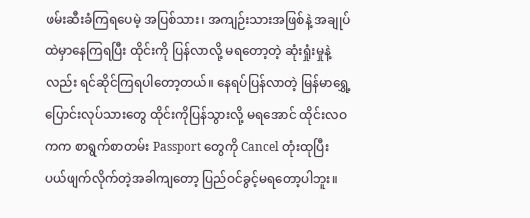ဖမ်းဆီးခံကြရပေမဲ့ အပြစ်သား၊ အကျဉ်းသားအဖြစ်နဲ့ အချုပ်ထဲမှာနေကြရပြီး ထိုင်းကို ပြန်လာလို့ မရတော့တဲ့ ဆုံးရှုံးမှုနဲ့လည်း ရင်ဆိုင်ကြရပါတော့တယ်။ နေရပ်ပြန်လာတဲ့ မြန်မာရွှေ့ပြောင်းလုပ်သားတွေ ထိုင်းကိုပြန်သွားလို့ မရအောင် ထိုင်းလဝကက စာရွက်စာတမ်း Passport တွေကို Cancel တုံးထုပြီး ပယ်ဖျက်လိုက်တဲ့အခါကျတော့ ပြည်ဝင်ခွင့်မရတော့ပါဘူး။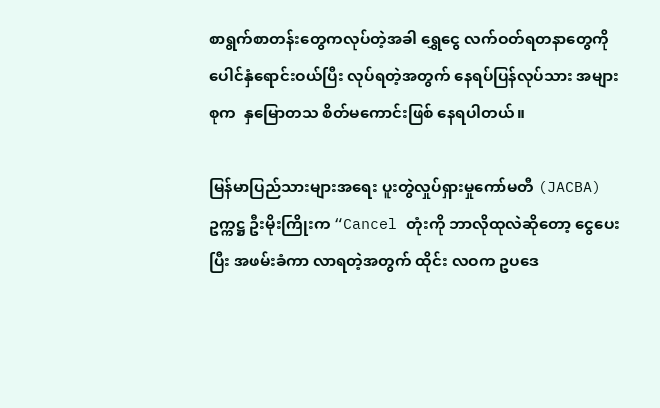စာရွက်စာတန်းတွေကလုပ်တဲ့အခါ ရွှေငွေ လက်ဝတ်ရတနာတွေကို ပေါင်နှံရောင်းဝယ်ပြီး လုပ်ရတဲ့အတွက် နေရပ်ပြန်လုပ်သား အများစုက  နှမြောတသ စိတ်မကောင်းဖြစ် နေရပါတယ်။

မြန်မာပြည်သားများအရေး ပူးတွဲလှုပ်ရှားမှုကော်မတီ (JACBA) ဥက္ကဋ္ဌ ဦးမိုးကြိုးက “Cancel တုံးကို ဘာလိုထုလဲဆိုတော့ ငွေပေးပြီး အဖမ်းခံကာ လာရတဲ့အတွက် ထိုင်း လဝက ဥပဒေ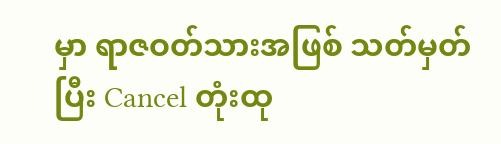မှာ ရာဇဝတ်သားအဖြစ် သတ်မှတ်ပြီး Cancel တုံးထု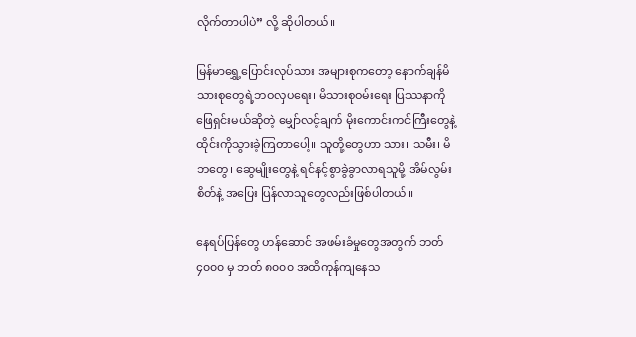လိုက်တာပါပဲ” လို့ ဆိုပါတယ်။

မြန်မာရွှေ့ပြောင်းလုပ်သား အများစုကတော့ နောက်ချန်မိသားစုတွေရဲ့ဘဝလှပရေး၊ မိသားစုဝမ်းရေး ပြဿနာကို ဖြေရှင်းမယ်ဆိုတဲ့ မျှော်လင့်ချက် မိုးကောင်းကင်ကြီးတွေနဲ့ ထိုင်းကိုသွားခဲ့ကြတာပေါ့။ သူတို့တွေဟာ သား၊ သမီး၊ မိဘတွေ၊ ဆွေမျိုးတွေနဲ့ ရင်နင့်စွာခွဲခွာလာရသူမို့ အိမ်လွမ်းစိတ်နဲ့ အပြေး ပြန်လာသူတွေလည်းဖြစ်ပါတယ်။

နေရပ်ပြန်တွေ ဟန်ဆောင် အဖမ်းခံမှုတွေအတွက် ဘတ် ၄၀၀၀ မှ ဘတ် ၈၀၀၀ အထိကုန်ကျနေသ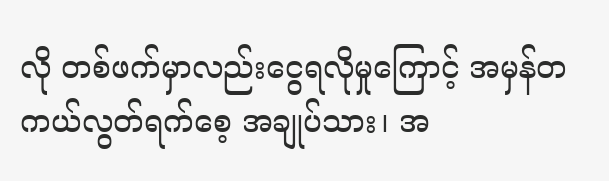လို တစ်ဖက်မှာလည်းငွေရလိုမှုကြောင့် အမှန်တကယ်လွတ်ရက်စေ့ အချုပ်သား၊ အ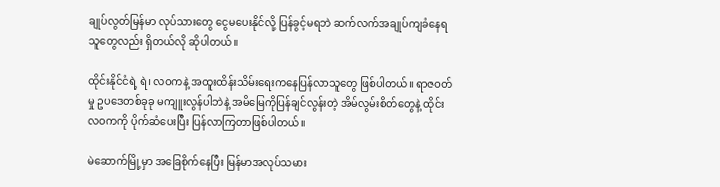ချုပ်လွတ်မြန်မာ လုပ်သားတွေ ငွေမပေးနိုင်လို့ ပြန်ခွင့်မရဘဲ ဆက်လက်အချုပ်ကျခံနေရသူတွေလည်း ရှိတယ်လို ဆိုပါတယ်။

ထိုင်းနိုင်ငံရဲ့ ရဲ၊ လဝကနဲ့ အထူးထိန်းသိမ်းရေးကနေပြန်လာသူတွေ ဖြစ်ပါတယ်။ ရာဇဝတ်မှု ဥပဒေတစ်ခုခု မကျူးလွန်ပါဘဲနဲ့ အမိမြေကိုပြန်ချင်လွန်းတဲ့ အိမ်လွမ်းစိတ်တွေနဲ့ ထိုင်းလဝကကို ပိုက်ဆံပေးပြီး ပြန်လာကြတာဖြစ်ပါတယ်။

မဲဆောက်မြို့မှာ အခြေစိုက်နေပြီး မြန်မာအလုပ်သမား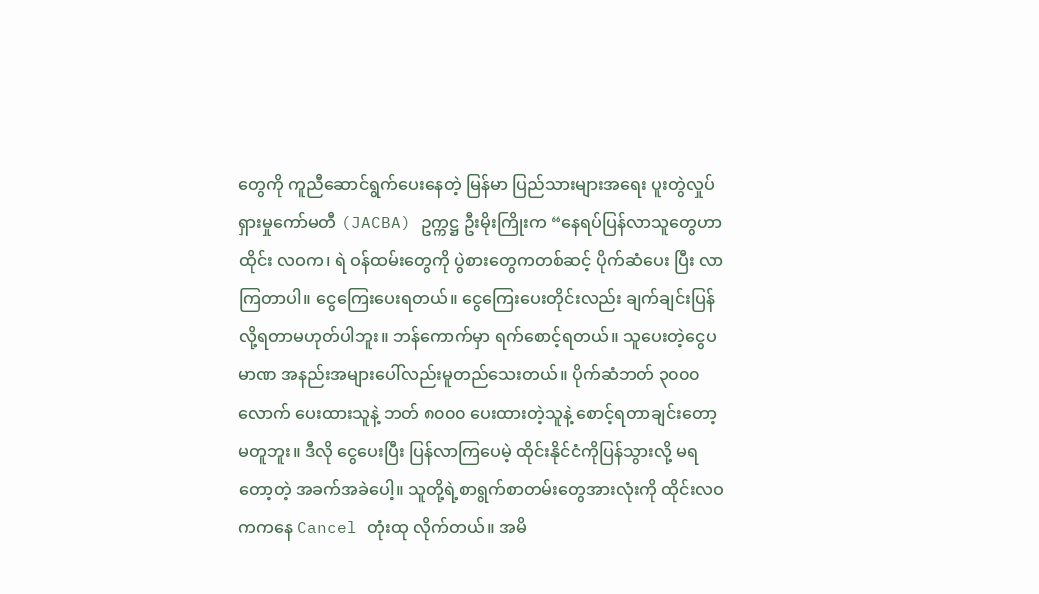တွေကို ကူညီဆောင်ရွက်ပေးနေတဲ့ မြန်မာ ပြည်သားများအရေး ပူးတွဲလှုပ်ရှားမှုကော်မတီ (JACBA) ဥက္ကဋ္ဌ ဦးမိုးကြိုးက “နေရပ်ပြန်လာသူတွေဟာ ထိုင်း လဝက၊ ရဲ ဝန်ထမ်းတွေကို ပွဲစားတွေကတစ်ဆင့် ပိုက်ဆံပေး ပြီး လာကြတာပါ။ ငွေကြေးပေးရတယ်။ ငွေကြေးပေးတိုင်းလည်း ချက်ချင်းပြန်လို့ရတာမဟုတ်ပါဘူး။ ဘန်ကောက်မှာ ရက်စောင့်ရတယ်။ သူပေးတဲ့ငွေပမာဏ အနည်းအများပေါ်လည်းမူတည်သေးတယ်။ ပိုက်ဆံဘတ် ၃၀၀၀ လောက် ပေးထားသူနဲ့ ဘတ် ၈၀၀၀ ပေးထားတဲ့သူနဲ့ စောင့်ရတာချင်းတော့ မတူဘူး။ ဒီလို ငွေပေးပြီး ပြန်လာကြပေမဲ့ ထိုင်းနိုင်ငံကိုပြန်သွားလို့ မရတော့တဲ့ အခက်အခဲပေါ့။ သူတို့ရဲ့စာရွက်စာတမ်းတွေအားလုံးကို ထိုင်းလဝကကနေ Cancel တုံးထု လိုက်တယ်။ အမိ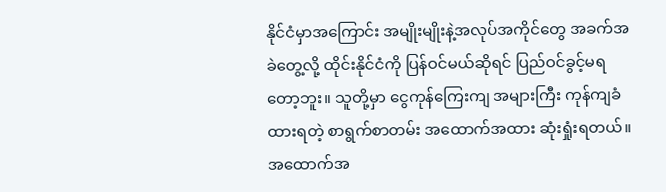နိုင်ငံမှာအကြောင်း အမျိုးမျိုးနဲ့အလုပ်အကိုင်တွေ အခက်အခဲတွေ့လို့ ထိုင်းနိုင်ငံကို ပြန်ဝင်မယ်ဆိုရင် ပြည်ဝင်ခွင့်မရတော့ဘူး။ သူတို့မှာ ငွေကုန်ကြေးကျ အများကြီး ကုန်ကျခံထားရတဲ့ စာရွက်စာတမ်း အထောက်အထား ဆုံးရှုံးရတယ်။ အထောက်အ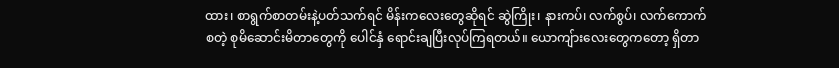ထား၊ စာရွက်စာတမ်းနဲ့ပတ်သက်ရင် မိန်းကလေးတွေဆိုရင် ဆွဲကြိုး၊ နားကပ်၊ လက်စွပ်၊ လက်ကောက်စတဲ့ စုမိဆောင်းမိတာတွေကို ပေါင်နှံ ရောင်းချပြီးလုပ်ကြရတယ်။ ယောကျ်ားလေးတွေကတော့ ရှိတာ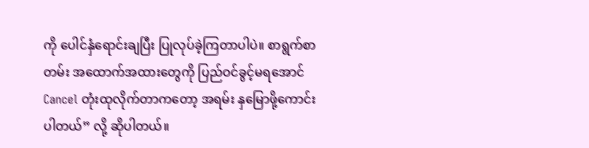ကို ပေါင်နှံရောင်းချပြီး ပြုလုပ်ခဲ့ကြတာပါပဲ။ စာရွက်စာတမ်း အထောက်အထားတွေကို ပြည်ဝင်ခွင့်မရအောင် Cancel တုံးထုလိုက်တာကတော့ အရမ်း နှမြောဖို့ကောင်းပါတယ်” လို့ ဆိုပါတယ်။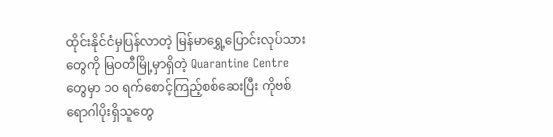ထိုင်းနိုင်ငံမှပြန်လာတဲ့ မြန်မာရွှေ့ပြောင်းလုပ်သားတွေကို မြဝတီမြို့မှာရှိတဲ့ Quarantine Centre တွေမှာ ၁၀ ရက်စောင့်ကြည့်စစ်ဆေးပြီး ကိုဗစ်ရောဂါပိုးရှိသူတွေ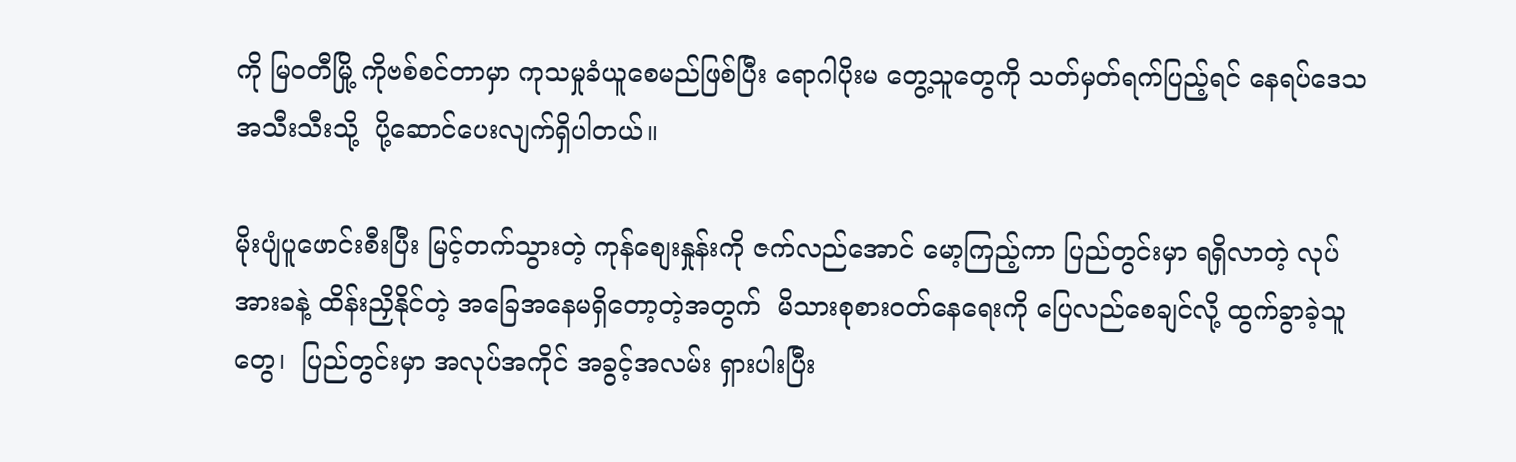ကို မြဝတီမြို့ ကိုဗစ်စင်တာမှာ ကုသမှုခံယူစေမည်ဖြစ်ပြီး ရောဂါပိုးမ တွေ့သူတွေကို သတ်မှတ်ရက်ပြည့်ရင် နေရပ်ဒေသအသီးသီးသို့  ပို့ဆောင်ပေးလျက်ရှိပါတယ်။

မိုးပျံပူဖောင်းစီးပြီး မြင့်တက်သွားတဲ့ ကုန်စျေးနှုန်းကို ဇက်လည်အောင် မော့ကြည့်ကာ ပြည်တွင်းမှာ ရရှိလာတဲ့ လုပ်အားခနဲ့ ထိန်းညှိနိုင်တဲ့ အခြေအနေမရှိတော့တဲ့အတွက်  မိသားစုစားဝတ်နေရေးကို ပြေလည်စေချင်လို့ ထွက်ခွာခဲ့သူတွေ၊  ပြည်တွင်းမှာ အလုပ်အကိုင် အခွင့်အလမ်း ရှားပါးပြီး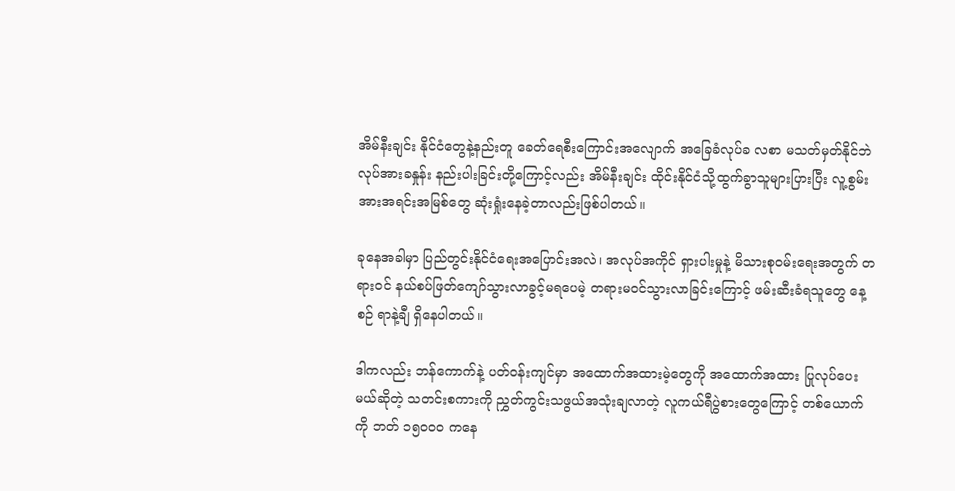အိမ်နီးချင်း နိုင်ငံတွေနဲ့နည်းတူ ခေတ်ရေစီးကြောင်းအလျောက် အခြေခံလုပ်ခ လစာ မသတ်မှတ်နိုင်ဘဲ လုပ်အားခနှုန်း နည်းပါးခြင်းတို့ကြောင့်လည်း အိမ်နီးချင်း ထိုင်းနိုင်ငံသို့ထွက်ခွာသူများပြားပြီး လူ့စွမ်းအားအရင်းအမြစ်တွေ ဆုံးရှုံးနေခဲ့တာလည်းဖြစ်ပါတယ်။

ခုနေအခါမှာ ပြည်တွင်းနိုင်ငံရေးအပြောင်းအလဲ၊ အလုပ်အကိုင် ရှားပါးမှုနဲ့ မိသားစုဝမ်းရေးအတွက် တရားဝင် နယ်စပ်ဖြတ်ကျော်သွားလာခွင့်မရပေမဲ့ တရားမဝင်သွားလာခြင်းကြောင့် ဖမ်းဆီးခံရသူတွေ နေ့စဉ် ရာနဲ့ချီ ရှိနေပါတယ်။

ဒါကလည်း ဘန်ကောက်နဲ့ ပတ်ဝန်းကျင်မှာ အထောက်အထားမဲ့တွေကို အထောက်အထား ပြုလုပ်ပေးမယ်ဆိုတဲ့ သတင်းစကားကို ညွှတ်ကွင်းသဖွယ်အသုံးချလာတဲ့ လူကယ်ရီပွဲစားတွေကြောင့် တစ်ယောက်ကို ဘတ် ၁၅၀၀၀ ကနေ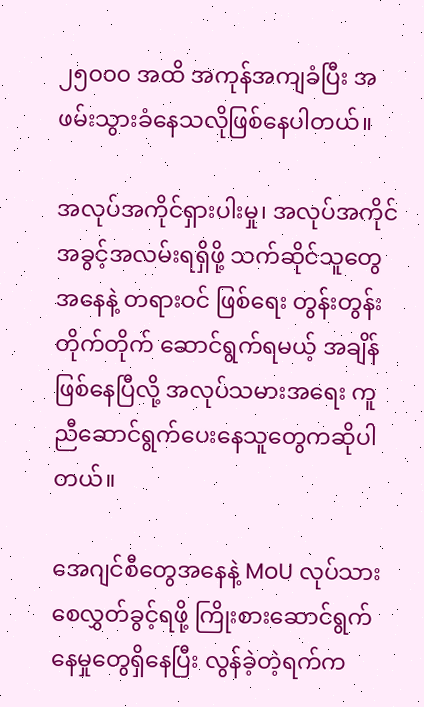၂၅၀၀၀ အထိ အကုန်အကျခံပြီး အဖမ်းသွားခံနေသလိုဖြစ်နေပါတယ်။

အလုပ်အကိုင်ရှားပါးမှု၊ အလုပ်အကိုင် အခွင့်အလမ်းရရှိဖို့ သက်ဆိုင်သူတွေအနေနဲ့ တရားဝင် ဖြစ်ရေး တွန်းတွန်းတိုက်တိုက် ဆောင်ရွက်ရမယ့် အချိန်ဖြစ်နေပြီလို့ အလုပ်သမားအရေး ကူညီဆောင်ရွက်ပေးနေသူတွေကဆိုပါတယ်။

အေဂျင်စီတွေအနေနဲ့ MoU လုပ်သားစေလွှတ်ခွင့်ရဖို့ ကြိုးစားဆောင်ရွက်နေမှုတွေရှိနေပြီး လွန်ခဲ့တဲ့ရက်က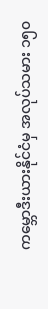ကမ္ဘောဒီးယားနိုင်ငံမှ အလုပ်သမား ၁၅၀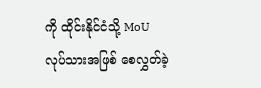ကို ထိုင်းနိုင်ငံသို့ MoU လုပ်သားအဖြစ် စေလွှတ်ခဲ့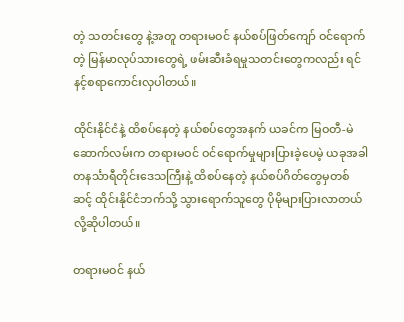တဲ့ သတင်းတွေ နဲ့အတူ တရားမဝင် နယ်စပ်ဖြတ်ကျော် ဝင်ရောက်တဲ့ မြန်မာလုပ်သားတွေရဲ့ ဖမ်းဆီးခံရမှုသတင်းတွေကလည်း ရင်နင့်စရာကောင်းလှပါတယ်။

ထိုင်းနိုင်ငံနဲ့ ထိစပ်နေတဲ့ နယ်စပ်တွေအနက် ယခင်က မြဝတီ-မဲဆောက်လမ်းက တရားမဝင် ဝင်ရောက်မှုများပြားခဲ့ပေမဲ့ ယခုအခါ တနင်္သာရီတိုင်းဒေသကြီးနဲ့ ထိစပ်နေတဲ့ နယ်စပ်ဂိတ်တွေမှတစ်ဆင့် ထိုင်းနိုင်ငံဘက်သို့ သွားရောက်သူတွေ ပိုမိုများပြားလာတယ်လို့ဆိုပါတယ်။

တရားမဝင် နယ်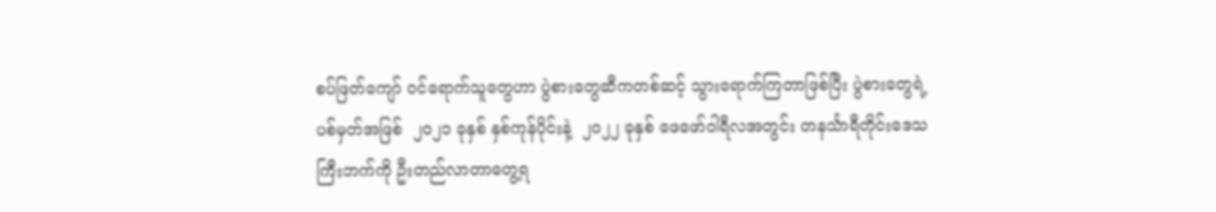စပ်ဖြတ်ကျော် ဝင်ရောက်သူတွေဟာ ပွဲစားတွေဆီကတစ်ဆင့် သွားရောက်ကြတာဖြစ်ပြီး ပွဲစားတွေရဲ့ ပစ်မှတ်အဖြစ်  ၂၀၂၁ ခုနှစ် နှစ်ကုန်ပိုင်းနဲ့  ၂၀၂၂ ခုနှစ် ဖေဖော်ဝါရီလအတွင်း တနင်္သာရီတိုင်းဒေသကြီးဘက်ကို ဦးတည်လာတာတွေ့ရ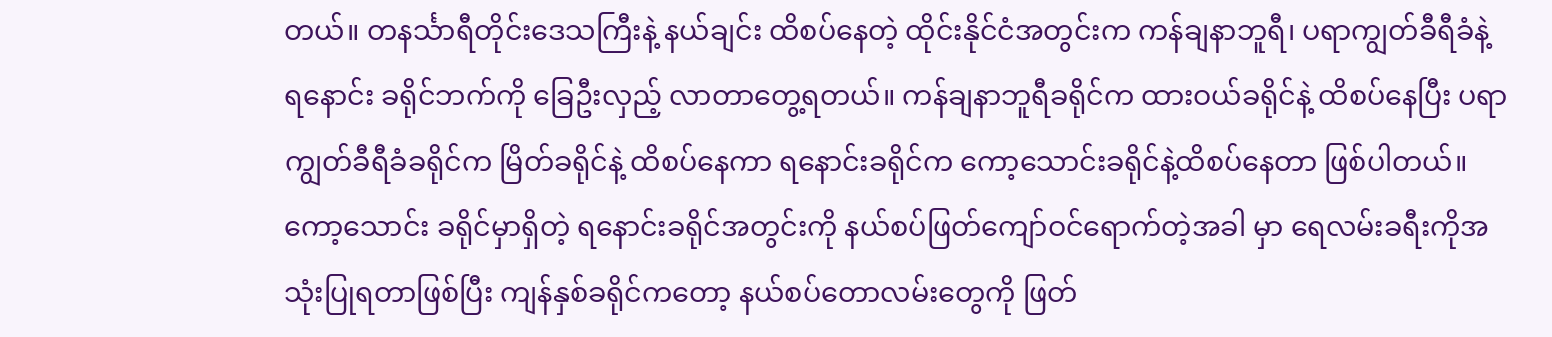တယ်။ တနင်္သာရီတိုင်းဒေသကြီးနဲ့ နယ်ချင်း ထိစပ်နေတဲ့ ထိုင်းနိုင်ငံအတွင်းက ကန်ချနာဘူရီ၊ ပရာကျွတ်ခီရီခံနဲ့ ရနောင်း ခရိုင်ဘက်ကို ခြေဦးလှည့် လာတာတွေ့ရတယ်။ ကန်ချနာဘူရီခရိုင်က ထားဝယ်ခရိုင်နဲ့ ထိစပ်နေပြီး ပရာကျွတ်ခီရီခံခရိုင်က မြိတ်ခရိုင်နဲ့ ထိစပ်နေကာ ရနောင်းခရိုင်က ကော့သောင်းခရိုင်နဲ့ထိစပ်နေတာ ဖြစ်ပါတယ်။ ကော့သောင်း ခရိုင်မှာရှိတဲ့ ရနောင်းခရိုင်အတွင်းကို နယ်စပ်ဖြတ်ကျော်ဝင်ရောက်တဲ့အခါ မှာ ရေလမ်းခရီးကိုအသုံးပြုရတာဖြစ်ပြီး ကျန်နှစ်ခရိုင်ကတော့ နယ်စပ်တောလမ်းတွေကို ဖြတ်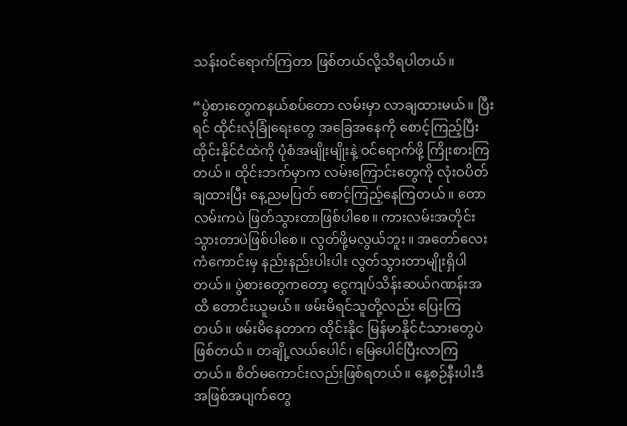သန်းဝင်ရောက်ကြတာ ဖြစ်တယ်လို့သိရပါတယ်။

“ပွဲစားတွေကနယ်စပ်တော လမ်းမှာ လာချထားမယ်။ ပြီးရင် ထိုင်းလုံခြုံရေးတွေ အခြေအနေကို စောင့်ကြည့်ပြီး ထိုင်းနိုင်ငံထဲကို ပုံစံအမျိုးမျိုးနဲ့ ဝင်ရောက်ဖို့ ကြိုးစားကြတယ်။ ထိုင်းဘက်မှာက လမ်းကြောင်းတွေကို လုံးဝပိတ်ချထားပြီး နေ့ညမပြတ် စောင့်ကြည့်နေကြတယ်။ တောလမ်းကပဲ ဖြတ်သွားတာဖြစ်ပါစေ။ ကားလမ်းအတိုင်းသွားတာပဲဖြစ်ပါစေ။ လွတ်ဖို့မလွယ်ဘူး။ အတော်လေးကံကောင်းမှ နည်းနည်းပါးပါး လွတ်သွားတာမျိုးရှိပါတယ်။ ပွဲစားတွေကတော့ ငွေကျပ်သိန်းဆယ်ဂဏန်းအထိ တောင်းယူမယ်။ ဖမ်းမိရင်သူတို့လည်း ပြေးကြတယ်။ ဖမ်းမိနေတာက ထိုင်းနိုင မြန်မာနိုင်ငံသားတွေပဲဖြစ်တယ်။ တချို့လယ်ပေါင်၊ မြေပေါင်ပြီးလာကြတယ်။ စိတ်မကောင်းလည်းဖြစ်ရတယ်။ နေ့စဉ်နီးပါးဒီအဖြစ်အပျက်တွေ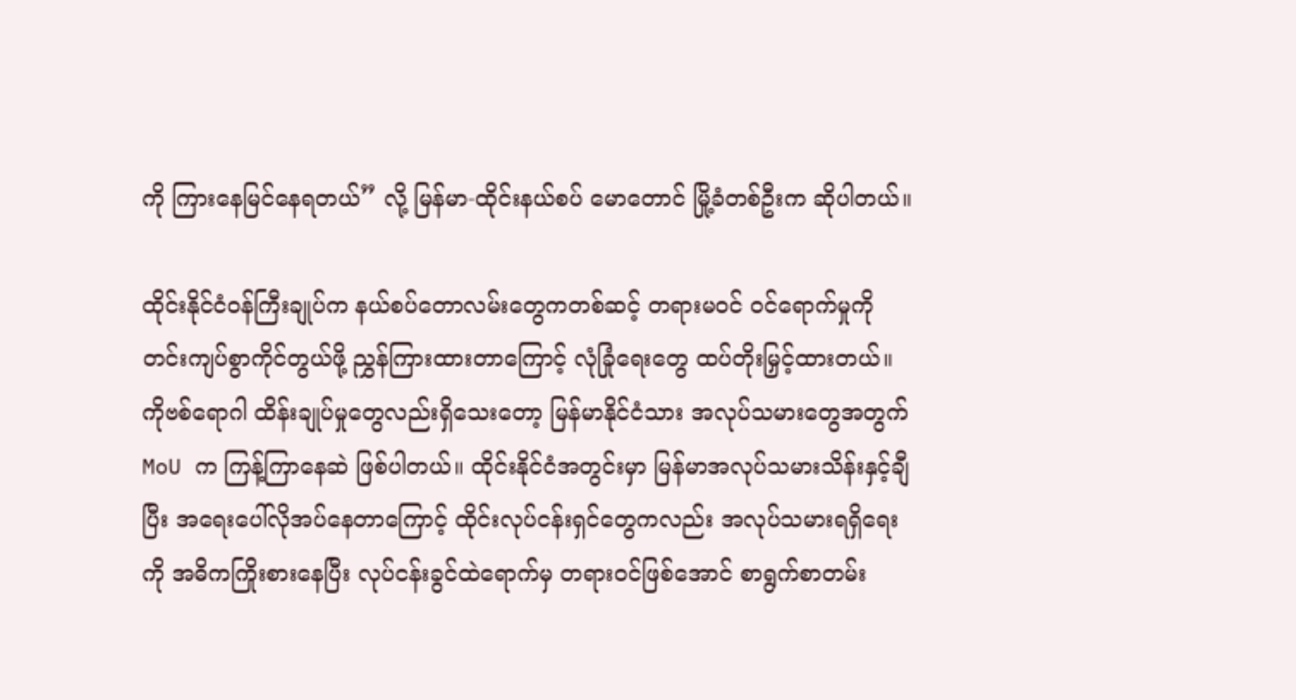ကို ကြားနေမြင်နေရတယ်” လို့ မြန်မာ-ထိုင်းနယ်စပ် မောတောင် မြို့ခံတစ်ဦးက ဆိုပါတယ်။

ထိုင်းနိုင်ငံဝန်ကြီးချုပ်က နယ်စပ်တောလမ်းတွေကတစ်ဆင့် တရားမဝင် ဝင်ရောက်မှုကို တင်းကျပ်စွာကိုင်တွယ်ဖို့ ညွှန်ကြားထားတာကြောင့် လုံခြုံရေးတွေ ထပ်တိုးမြှင့်ထားတယ်။ ကိုဗစ်ရောဂါ ထိန်းချုပ်မှုတွေလည်းရှိသေးတော့ မြန်မာနိုင်ငံသား အလုပ်သမားတွေအတွက် MoU က ကြန့်ကြာနေဆဲ ဖြစ်ပါတယ်။ ထိုင်းနိုင်ငံအတွင်းမှာ မြန်မာအလုပ်သမားသိန်းနှင့်ချီပြီး အရေးပေါ်လိုအပ်နေတာကြောင့် ထိုင်းလုပ်ငန်းရှင်တွေကလည်း အလုပ်သမားရရှိရေးကို အဓိကကြိုးစားနေပြီး လုပ်ငန်းခွင်ထဲရောက်မှ တရားဝင်ဖြစ်အောင် စာရွက်စာတမ်း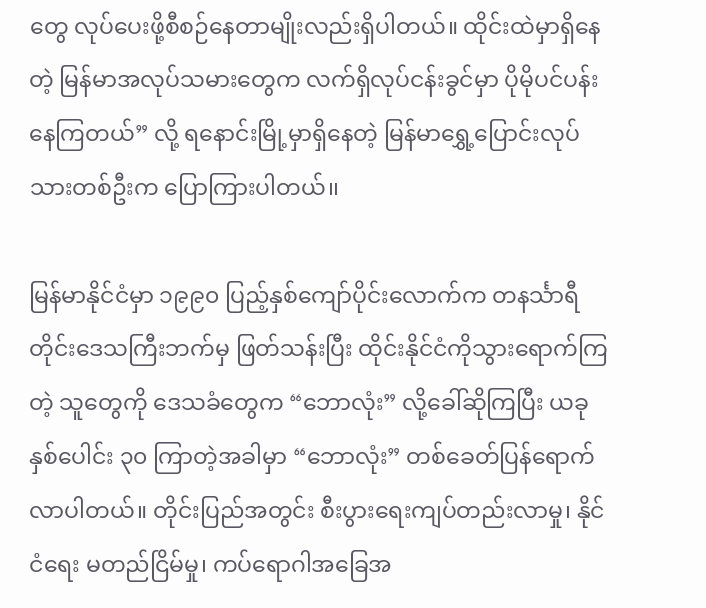တွေ လုပ်ပေးဖို့စီစဉ်နေတာမျိုးလည်းရှိပါတယ်။ ထိုင်းထဲမှာရှိနေတဲ့ မြန်မာအလုပ်သမားတွေက လက်ရှိလုပ်ငန်းခွင်မှာ ပိုမိုပင်ပန်းနေကြတယ်” လို့ ရနောင်းမြို့မှာရှိနေတဲ့ မြန်မာရွှေ့ပြောင်းလုပ်သားတစ်ဦးက ပြောကြားပါတယ်၊၊

မြန်မာနိုင်ငံမှာ ၁၉၉၀ ပြည့်နှစ်ကျော်ပိုင်းလောက်က တနင်္သာရီတိုင်းဒေသကြီးဘက်မှ ဖြတ်သန်းပြီး ထိုင်းနိုင်ငံကိုသွားရောက်ကြတဲ့ သူတွေကို ဒေသခံတွေက “ဘောလုံး” လို့ခေါ်ဆိုကြပြီး ယခုနှစ်ပေါင်း ၃၀ ကြာတဲ့အခါမှာ “ဘောလုံး” တစ်ခေတ်ပြန်ရောက်လာပါတယ်။ တိုင်းပြည်အတွင်း စီးပွားရေးကျပ်တည်းလာမှု၊ နိုင်ငံရေး မတည်ငြိမ်မှု၊ ကပ်ရောဂါအခြေအ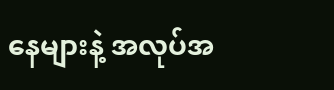နေများနဲ့ အလုပ်အ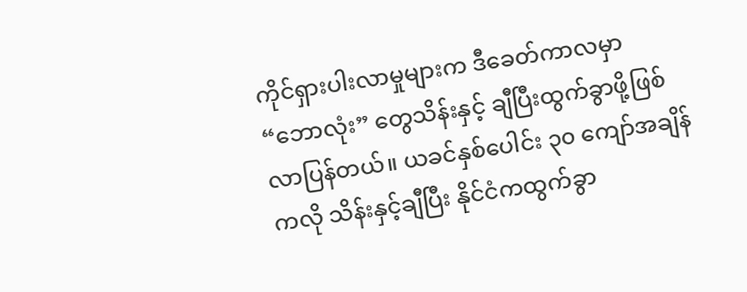ကိုင်ရှားပါးလာမှုများက ဒီခေတ်ကာလမှာ “ဘောလုံး” တွေသိန်းနှင့် ချီပြီးထွက်ခွာဖို့ဖြစ်လာပြန်တယ်။ ယခင်နှစ်ပေါင်း ၃၀ ကျော်အချိန်ကလို သိန်းနှင့်ချီပြီး နိုင်ငံကထွက်ခွာ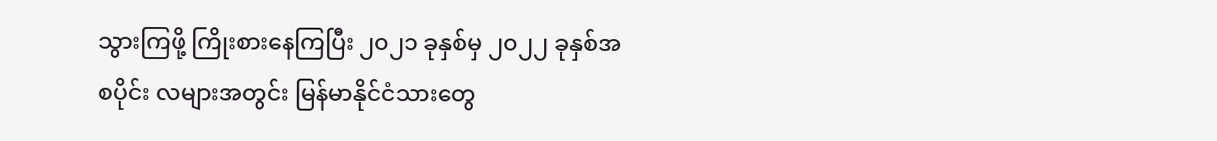သွားကြဖို့ ကြိုးစားနေကြပြီး ၂၀၂၁ ခုနှစ်မှ ၂၀၂၂ ခုနှစ်အစပိုင်း လများအတွင်း မြန်မာနိုင်ငံသားတွေ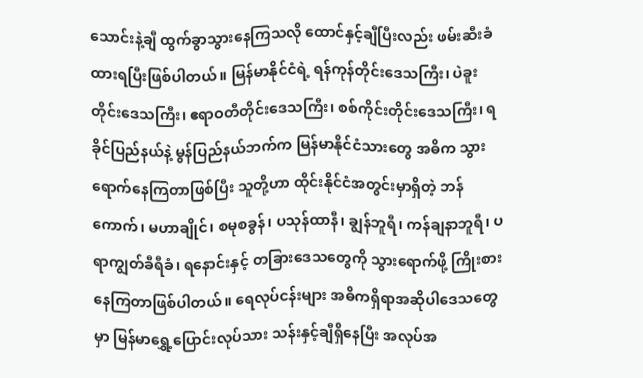သောင်းနဲ့ချီ ထွက်ခွာသွားနေကြသလို ထောင်နှင့်ချီပြီးလည်း ဖမ်းဆီးခံထားရပြီးဖြစ်ပါတယ်။ မြန်မာနိုင်ငံရဲ့ ရန်ကုန်တိုင်းဒေသကြီး၊ ပဲခူးတိုင်းဒေသကြီး၊ ဧရာဝတီတိုင်းဒေသကြီး၊ စစ်ကိုင်းတိုင်းဒေသကြီး၊ ရခိုင်ပြည်နယ်နဲ့ မွန်ပြည်နယ်ဘက်က မြန်မာနိုင်ငံသားတွေ အဓိက သွားရောက်နေကြတာဖြစ်ပြီး သူတို့ဟာ ထိုင်းနိုင်ငံအတွင်းမှာရှိတဲ့ ဘန်ကောက်၊ မဟာချိုင်၊ စမုစခွန်၊ ပသုန်ထာနီ၊ ချွန်ဘူရီ၊ ကန်ချနာဘူရီ၊ ပရာကျွတ်ခီရီခံ၊ ရနောင်းနှင့် တခြားဒေသတွေကို သွားရောက်ဖို့ ကြိုးစားနေကြတာဖြစ်ပါတယ်။ ရေလုပ်ငန်းများ အဓိကရှိရာအဆိုပါဒေသတွေ မှာ မြန်မာရွှေ့ပြောင်းလုပ်သား သန်းနှင့်ချီရှိနေပြီး အလုပ်အ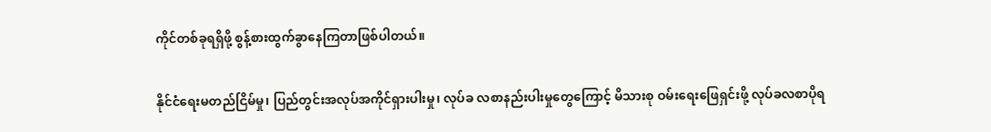ကိုင်တစ်ခုရရှိဖို့ စွန့်စားထွက်ခွာနေကြတာဖြစ်ပါတယ်။

နိုင်ငံရေးမတည်ငြိမ်မှု၊ ပြည်တွင်းအလုပ်အကိုင်ရှားပါးမှု၊ လုပ်ခ လစာနည်းပါးမှုတွေကြောင့် မိသားစု ဝမ်းရေးဖြေရှင်းဖို့ လုပ်ခလစာပိုရ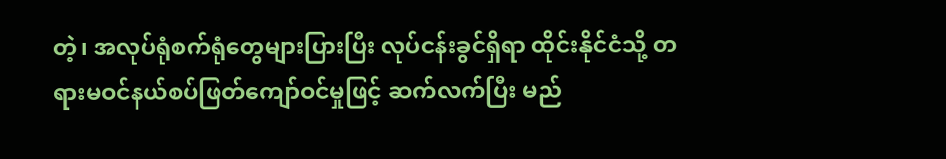တဲ့၊ အလုပ်ရုံစက်ရုံတွေများပြားပြီး လုပ်ငန်းခွင်ရှိရာ ထိုင်းနိုင်ငံသို့ တရားမဝင်နယ်စပ်ဖြတ်ကျော်ဝင်မှုဖြင့် ဆက်လက်ပြီး မည်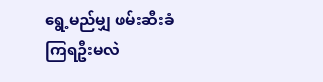ရွေ့မည်မျှ ဖမ်းဆီးခံကြရဦးမလဲ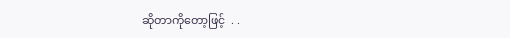ဆိုတာကိုတော့ဖြင့်  . .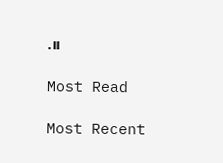.။

Most Read

Most Recent